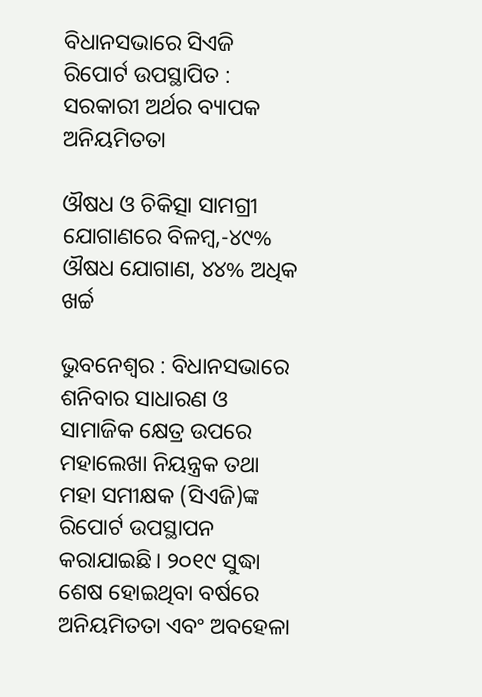ବିଧାନସଭାରେ ସିଏଜି ରିପୋର୍ଟ ଉପସ୍ଥାପିତ : ସରକାରୀ ଅର୍ଥର ବ୍ୟାପକ ଅନିୟମିତତା

ଔଷଧ ଓ ଚିକିତ୍ସା ସାମଗ୍ରୀ ଯୋଗାଣରେ ବିଳମ୍ବ,-୪୯% ଔଷଧ ଯୋଗାଣ, ୪୪% ଅଧିକ ଖର୍ଚ୍ଚ

ଭୁବନେଶ୍ବର : ବିଧାନସଭାରେ ଶନିବାର ସାଧାରଣ ଓ ସାମାଜିକ କ୍ଷେତ୍ର ଉପରେ ମହାଲେଖା ନିୟନ୍ତ୍ରକ ତଥା ମହା ସମୀକ୍ଷକ (ସିଏଜି)ଙ୍କ ରିପୋର୍ଟ ଉପସ୍ଥାପନ କରାଯାଇଛି। ୨୦୧୯ ସୁଦ୍ଧା ଶେଷ ହୋଇଥିବା ବର୍ଷରେ ଅନିୟମିତତା ଏବଂ ଅବହେଳା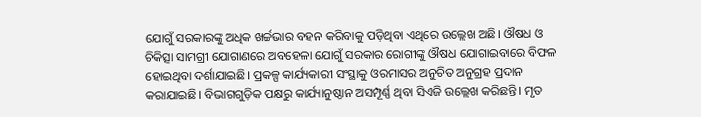ଯୋଗୁଁ ସରକାରଙ୍କୁ ଅଧିକ ଖର୍ଚ୍ଚଭାର ବହନ କରିବାକୁ ପଡ଼ିଥିବା ଏଥିରେ ଉଲ୍ଲେଖ ଅଛି। ଔଷଧ ଓ ଚିକିତ୍ସା ସାମଗ୍ରୀ ଯୋଗାଣରେ ଅବହେଳା ଯୋଗୁଁ ସରକାର ରୋଗୀଙ୍କୁ ଔଷଧ ଯୋଗାଇବାରେ ବିଫଳ ହୋଇଥିବା ଦର୍ଶାଯାଇଛି। ପ୍ରକଳ୍ପ କାର୍ଯ୍ୟକାରୀ ସଂସ୍ଥାକୁ ଓରମାସର ଅନୁଚିତ ଅନୁଗ୍ରହ ପ୍ରଦାନ କରାଯାଇଛି। ବିଭାଗଗୁଡ଼ିକ ପକ୍ଷରୁ କାର୍ଯ୍ୟାନୁଷ୍ଠାନ ଅସମ୍ପୂର୍ଣ୍ଣ ଥିବା ସିଏଜି ଉଲ୍ଲେଖ କରିଛନ୍ତି। ମୃତ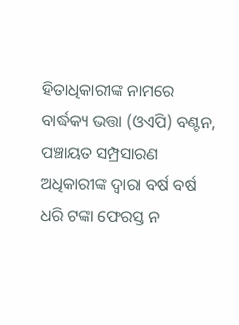ହିତାଧିକାରୀଙ୍କ ନାମରେ ବାର୍ଦ୍ଧକ୍ୟ ଭତ୍ତା (ଓଏପି) ବଣ୍ଟନ, ପଞ୍ଚାୟତ ସମ୍ପ୍ରସାରଣ ଅଧିକାରୀଙ୍କ ଦ୍ବାରା ବର୍ଷ ବର୍ଷ ଧରି ଟଙ୍କା ଫେରସ୍ତ ନ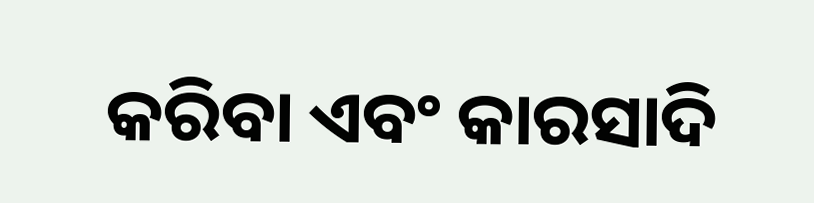କରିବା ଏବଂ କାରସାଦି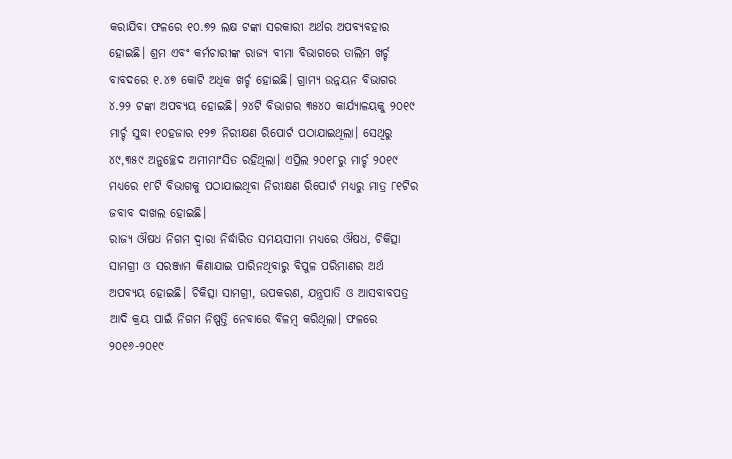କରାଯିବା ଫଳରେ ୧୦.୭୨ ଲକ୍ଷ ଟଙ୍କା ସରକାରୀ ଅର୍ଥର ଅପବ୍ୟବହାର ହୋଇଛି। ଶ୍ରମ ଏବଂ କର୍ମଚାରୀଙ୍କ ରାଜ୍ୟ ବୀମା ବିଭାଗରେ ତାଲିମ ଖର୍ଚ୍ଚ ବାବଦରେ ୧.୪୭ କୋଟି ଅଧିକ ଖର୍ଚ୍ଚ ହୋଇଛି। ଗ୍ରାମ୍ୟ ଉନ୍ନୟନ ବିଭାଗର ୪.୨୨ ଟଙ୍କା ଅପବ୍ୟୟ ହୋଇଛି। ୨୪ଟି ବିଭାଗର ୩୫୪୦ କାର୍ଯ୍ୟାଳୟକୁ ୨୦୧୯ ମାର୍ଚ୍ଚ ସୁଦ୍ଧା ୧୦ହଜାର ୧୨୭ ନିରୀକ୍ଷଣ ରିପୋର୍ଟ ପଠାଯାଇଥିଲା। ସେଥିରୁ ୪୯,୩୫୯ ଅନୁଚ୍ଛେଦ ଅମୀମାଂସିତ ରହିଥିଲା। ଏପ୍ରିଲ ୨୦୧୮ରୁ ମାର୍ଚ୍ଚ ୨୦୧୯ ମଧ୍ୟରେ ୧୮ଟି ବିଭାଗକୁ ପଠାଯାଇଥିବା ନିରୀକ୍ଷଣ ରିପୋର୍ଟ ମଧ୍ୟରୁ ମାତ୍ର ୮୧ଟିର ଜବାବ ଦାଖଲ ହୋଇଛି।
ରାଜ୍ୟ ଔଷଧ ନିଗମ ଦ୍ବାରା ନିର୍ଦ୍ଧାରିତ ସମୟସୀମା ମଧ୍ୟରେ ଔଷଧ, ଚିକିତ୍ସା ସାମଗ୍ରୀ ଓ ସରଞ୍ଜାମ କିଣାଯାଇ ପାରିନଥିବାରୁ ବିପୁଳ ପରିମାଣର ଅର୍ଥ ଅପବ୍ୟୟ ହୋଇଛି। ଚିକିତ୍ସା ସାମଗ୍ରୀ, ଉପକରଣ, ଯନ୍ତ୍ରପାତି ଓ ଆସବାବପତ୍ର ଆଦି କ୍ରୟ ପାଇଁ ନିଗମ ନିଷ୍ପତ୍ତି ନେବାରେ ବିଳମ୍ବ କରିଥିଲା। ଫଳରେ ୨୦୧୬-୨୦୧୯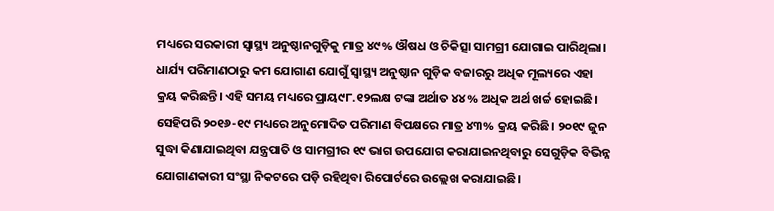ମଧ୍ୟରେ ସରକାରୀ ସ୍ବାସ୍ଥ୍ୟ ଅନୁଷ୍ଠାନଗୁଡ଼ିକୁ ମାତ୍ର ୪୯% ଔଷଧ ଓ ଚିକିତ୍ସା ସାମଗ୍ରୀ ଯୋଗାଇ ପାରିଥିଲା। ଧାର୍ଯ୍ୟ ପରିମାଣଠାରୁ କମ ଯୋଗାଣ ଯୋଗୁଁ ସ୍ବାସ୍ଥ୍ୟ ଅନୁଷ୍ଠାନ ଗୁଡ଼ିକ ବଜାରରୁ ଅଧିକ ମୂଲ୍ୟରେ ଏହା କ୍ରୟ କରିଛନ୍ତି। ଏହି ସମୟ ମଧ୍ୟରେ ପ୍ରାୟ୯୮.୧୨ଲକ୍ଷ ଟଙ୍କା ଅର୍ଥାତ ୪୪% ଅଧିକ ଅର୍ଥ ଖର୍ଚ୍ଚ ହୋଇଛି। ସେହିପରି ୨୦୧୬-୧୯ ମଧ୍ୟରେ ଅନୁମୋଦିତ ପରିମାଣ ବିପକ୍ଷରେ ମାତ୍ର ୪୩% କ୍ରୟ କରିଛି। ୨୦୧୯ ଜୁନ ସୁଦ୍ଧା କିଣାଯାଇଥିବା ଯନ୍ତ୍ରପାତି ଓ ସାମଗ୍ରୀର ୧୯ ଭାଗ ଉପଯୋଗ କରାଯାଇନଥିବାରୁ ସେଗୁଡ଼ିକ ବିଭିନ୍ନ ଯୋଗାଣକାରୀ ସଂସ୍ଥା ନିକଟରେ ପଡ଼ି ରହିଥିବା ରିପୋର୍ଟରେ ଉଲ୍ଲେଖ କରାଯାଇଛି।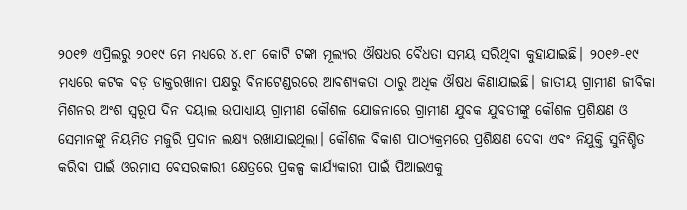୨୦୧୭ ଏପ୍ରିଲରୁ ୨୦୧୯ ମେ ମଧ୍ୟରେ ୪.୧୮ କୋଟି ଟଙ୍କା ମୂଲ୍ୟର ଔଷଧର ବୈଧତା ସମୟ ସରିଥିବା କୁହାଯାଇଛି। ୨୦୧୬-୧୯ ମଧ୍ୟରେ କଟକ ବଡ଼ ଡାକ୍ତରଖାନା ପକ୍ଷରୁ ବିନାଟେଣ୍ଡରରେ ଆବଶ୍ୟକତା ଠାରୁ ଅଧିକ ଔଷଧ କିଣାଯାଇଛି। ଜାତୀୟ ଗ୍ରାମୀଣ ଜୀବିକା ମିଶନର ଅଂଶ ସ୍ବରୂପ ଦିନ ଦୟାଲ ଉପାଧ୍ୟାୟ ଗ୍ରାମୀଣ କୌଶଳ ଯୋଜନାରେ ଗ୍ରାମୀଣ ଯୁବକ ଯୁବତୀଙ୍କୁ କୌଶଳ ପ୍ରଶିକ୍ଷଣ ଓ ସେମାନଙ୍କୁ ନିୟମିତ ମଜୁରି ପ୍ରଦାନ ଲକ୍ଷ୍ୟ ରଖାଯାଇଥିଲା। କୌଶଳ ବିକାଶ ପାଠ୍ୟକ୍ରମରେ ପ୍ରଶିକ୍ଷଣ ଦେବା ଏବଂ ନିଯୁକ୍ତି ସୁନିଶ୍ଚିତ କରିବା ପାଇଁ ଓରମାସ ବେସରକାରୀ କ୍ଷେତ୍ରରେ ପ୍ରକଳ୍ପ କାର୍ଯ୍ୟକାରୀ ପାଇଁ ପିଆଇଏକୁ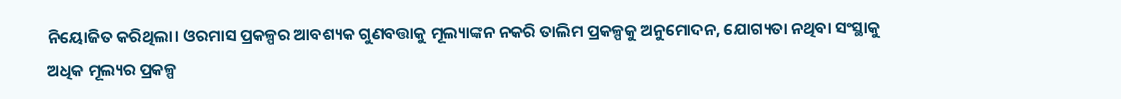ନିୟୋଜିତ କରିଥିଲା। ଓରମାସ ପ୍ରକଳ୍ପର ଆବଶ୍ୟକ ଗୁଣବତ୍ତାକୁ ମୂଲ୍ୟାଙ୍କନ ନକରି ତାଲିମ ପ୍ରକଳ୍ପକୁ ଅନୁମୋଦନ, ଯୋଗ୍ୟତା ନଥିବା ସଂସ୍ଥାକୁ ଅଧିକ ମୂଲ୍ୟର ପ୍ରକଳ୍ପ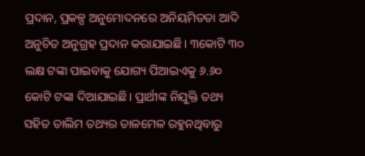ପ୍ରଦାନ, ପ୍ରକଳ୍ପ ଅନୁମୋଦନରେ ଅନିୟମିତତା ଆଦି ଅନୁଚିତ ଅନୁଗ୍ରହ ପ୍ରଦାନ କରାଯାଇଛି। ୩କୋଟି ୩୦ ଲକ୍ଷ ଟଙ୍କା ପାଇବାକୁ ଯୋଗ୍ୟ ପିଆଇଏକୁ ୬.୬୦ କୋଟି ଟଙ୍କା ଦିଆଯାଇଛି। ପ୍ରାର୍ଥୀଙ୍କ ନିଯୁକ୍ତି ତଥ୍ୟ ସହିତ ତାଲିମ ତଥ୍ୟର ତାଳମେଳ ରହୁନଥିବାରୁ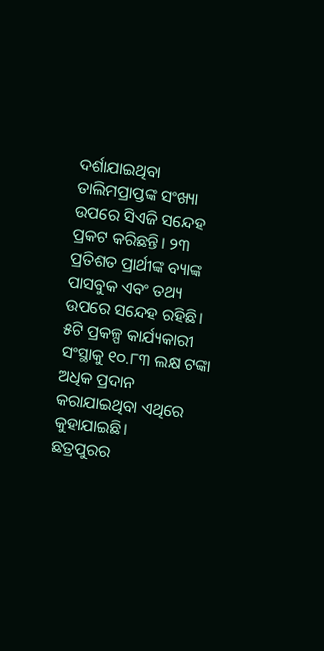ଦର୍ଶାଯାଇଥିବା ତାଲିମପ୍ରାପ୍ତଙ୍କ ସଂଖ୍ୟା ଉପରେ ସିଏଜି ସନ୍ଦେହ ପ୍ରକଟ କରିଛନ୍ତି। ୨୩ ପ୍ରତିଶତ ପ୍ରାର୍ଥୀଙ୍କ ବ୍ୟାଙ୍କ ପାସବୁକ ଏବଂ ତଥ୍ୟ ଉପରେ ସନ୍ଦେହ ରହିଛି। ୫ଟି ପ୍ରକଳ୍ପ କାର୍ଯ୍ୟକାରୀ ସଂସ୍ଥାକୁ ୧୦.୮୩ ଲକ୍ଷ ଟଙ୍କା ଅଧିକ ପ୍ରଦାନ କରାଯାଇଥିବା ଏଥିରେ କୁହାଯାଇଛି।
ଛତ୍ରପୁରର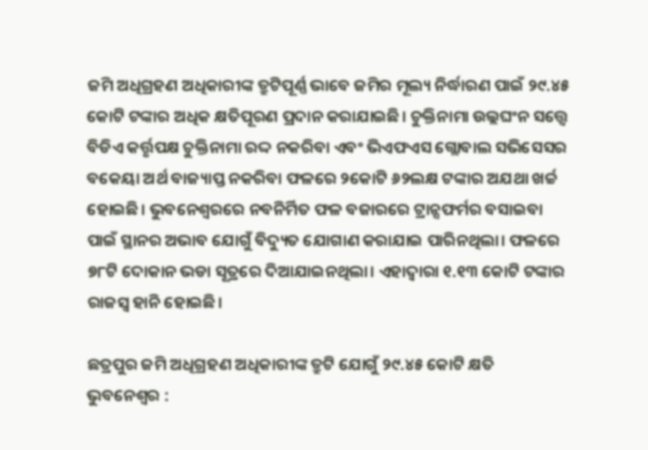ଜମି ଅଧିଗ୍ରହଣ ଅଧିକାରୀଙ୍କ ତ୍ରୁଟିପୂର୍ଣ୍ଣ ଭାବେ ଜମିର ମୂଲ୍ୟ ନିର୍ଦ୍ଧାରଣ ପାଇଁ ୨୯.୪୫ କୋଟି ଟଙ୍କାର ଅଧିକ କ୍ଷତିପୂରଣ ପ୍ରଦାନ କରାଯାଇଛି। ଚୁକ୍ତିନାମା ଉଲ୍ଲଘଂନ ସତ୍ତ୍ବେ ବିଡିଏ କର୍ତ୍ତୃପକ୍ଷ ଚୁକ୍ତିନାମା ରଦ୍ଦ ନକରିବା ଏବଂ ଭିଏଫଏସ ଗ୍ଲୋବାଲ ସଭିସେସର ବକେୟା ଅର୍ଥ ବାଜ୍ୟାପ୍ତ ନକରିବା ଫଳରେ ୨କୋଟି ୬୨ଲକ୍ଷ ଟଙ୍କାର ଅଯଥା ଖର୍ଚ୍ଚ ହୋଇଛି। ଭୁବନେଶ୍ବରରେ ନବନିର୍ମିତ ଫଳ ବଜାରରେ ଟ୍ରାନ୍ସଫର୍ମର ବସାଇବା ପାଇଁ ସ୍ଥାନର ଅଭାବ ଯୋଗୁଁ ବିଦ୍ୟୁତ ଯୋଗାଣ କରାଯାଇ ପାରିନଥିଲା। ଫଳରେ ୭୮ଟି ଦୋକାନ ଭଡା ସୂତ୍ରରେ ଦିଆଯାଇନଥିଲା। ଏହାଦ୍ବାରା ୧.୧୩ କୋଟି ଟଙ୍କାର ରାଜସ୍ବ ହାନି ହୋଇଛି।

ଛତ୍ରପୁର ଜମି ଅଧିଗ୍ରହଣ ଅଧିକାରୀଙ୍କ ତ୍ରୁଟି ଯୋଗୁଁ ୨୯.୪୫ କୋଟି କ୍ଷତି
ଭୁବନେଶ୍ବର :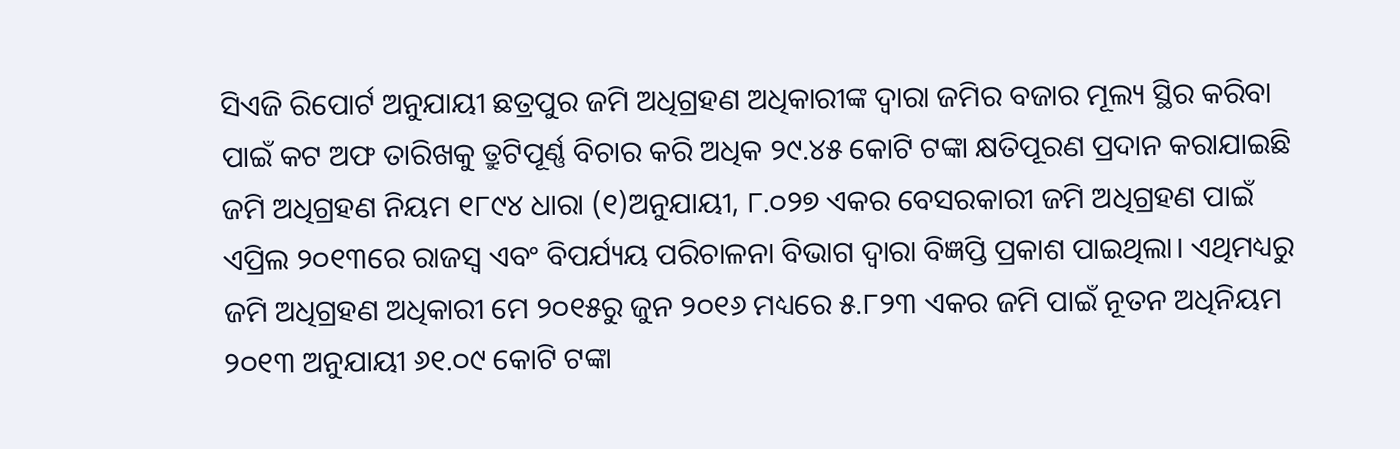ସିଏଜି ରିପୋର୍ଟ ଅନୁଯାୟୀ ଛତ୍ରପୁର ଜମି ଅଧିଗ୍ରହଣ ଅଧିକାରୀଙ୍କ ଦ୍ବାରା ଜମିର ବଜାର ମୂଲ୍ୟ ସ୍ଥିର କରିବା ପାଇଁ କଟ ଅଫ ତାରିଖକୁ ତ୍ରୁଟିପୂର୍ଣ୍ଣ ବିଚାର କରି ଅଧିକ ୨୯.୪୫ କୋଟି ଟଙ୍କା କ୍ଷତିପୂରଣ ପ୍ରଦାନ କରାଯାଇଛି ଜମି ଅଧିଗ୍ରହଣ ନିୟମ ୧୮୯୪ ଧାରା (୧)ଅନୁଯାୟୀ, ୮.୦୨୭ ଏକର ବେସରକାରୀ ଜମି ଅଧିଗ୍ରହଣ ପାଇଁ ଏପ୍ରିଲ ୨୦୧୩ରେ ରାଜସ୍ବ ଏବଂ ବିପର୍ଯ୍ୟୟ ପରିଚାଳନା ବିଭାଗ ଦ୍ବାରା ବିଜ୍ଞପ୍ତି ପ୍ରକାଶ ପାଇଥିଲା। ଏଥିମଧ୍ୟରୁ ଜମି ଅଧିଗ୍ରହଣ ଅଧିକାରୀ ମେ ୨୦୧୫ରୁ ଜୁନ ୨୦୧୬ ମଧ୍ୟରେ ୫.୮୨୩ ଏକର ଜମି ପାଇଁ ନୂତନ ଅଧିନିୟମ ୨୦୧୩ ଅନୁଯାୟୀ ୬୧.୦୯ କୋଟି ଟଙ୍କା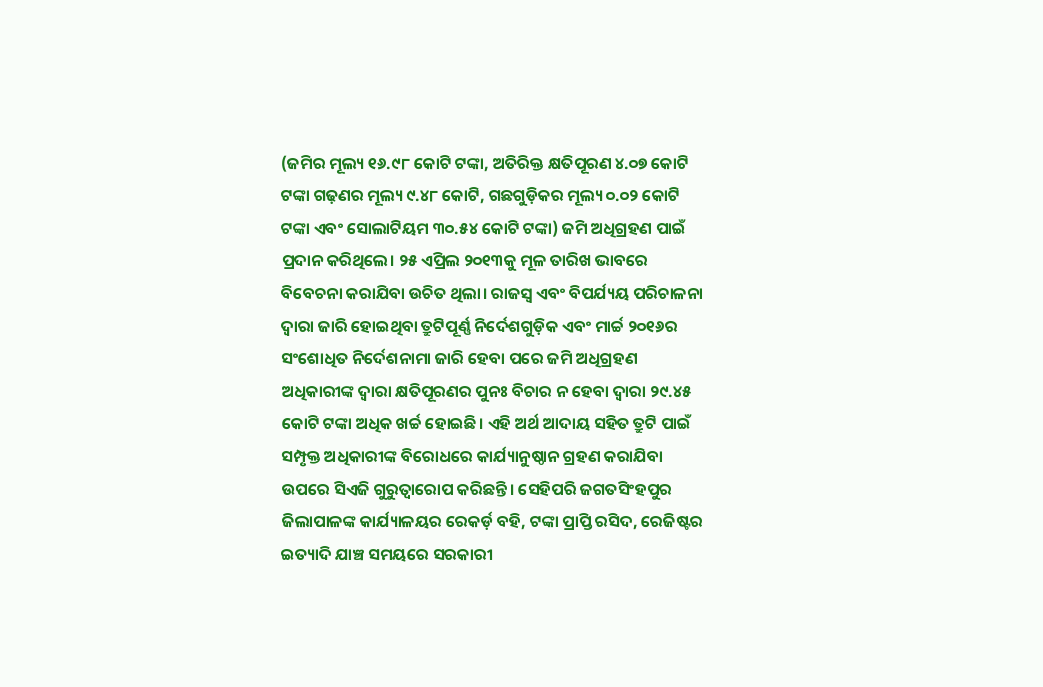(ଜମିର ମୂଲ୍ୟ ୧୬.୯୮ କୋଟି ଟଙ୍କା, ଅତିରିକ୍ତ କ୍ଷତିପୂରଣ ୪.୦୭ କୋଟି ଟଙ୍କା ଗଢ଼ଣର ମୂଲ୍ୟ ୯.୪୮ କୋଟି, ଗଛଗୁଡ଼ିକର ମୂଲ୍ୟ ୦.୦୨ କୋଟି ଟଙ୍କା ଏବଂ ସୋଲାଟିୟମ ୩୦.୫୪ କୋଟି ଟଙ୍କା) ଜମି ଅଧିଗ୍ରହଣ ପାଇଁ ପ୍ରଦାନ କରିଥିଲେ। ୨୫ ଏପ୍ରିଲ ୨୦୧୩କୁ ମୂଳ ତାରିଖ ଭାବରେ ବିବେଚନା କରାଯିବା ଉଚିତ ଥିଲା। ରାଜସ୍ବ ଏବଂ ବିପର୍ଯ୍ୟୟ ପରିଚାଳନା ଦ୍ବାରା ଜାରି ହୋଇଥିବା ତ୍ରୁଟିପୂର୍ଣ୍ଣ ନିର୍ଦେଶଗୁଡ଼ିକ ଏବଂ ମାର୍ଚ୍ଚ ୨୦୧୬ର ସଂଶୋଧିତ ନିର୍ଦେଶନାମା ଜାରି ହେବା ପରେ ଜମି ଅଧିଗ୍ରହଣ ଅଧିକାରୀଙ୍କ ଦ୍ବାରା କ୍ଷତିପୂରଣର ପୁନଃ ବିଚାର ନ ହେବା ଦ୍ବାରା ୨୯.୪୫ କୋଟି ଟଙ୍କା ଅଧିକ ଖର୍ଚ୍ଚ ହୋଇଛି। ଏହି ଅର୍ଥ ଆଦାୟ ସହିତ ତ୍ରୁଟି ପାଇଁ ସମ୍ପୃକ୍ତ ଅଧିକାରୀଙ୍କ ବିରୋଧରେ କାର୍ଯ୍ୟାନୁଷ୍ଠାନ ଗ୍ରହଣ କରାଯିବା ଉପରେ ସିଏଜି ଗୁରୁତ୍ବାରୋପ କରିଛନ୍ତି। ସେହିପରି ଜଗତସିଂହପୁର ଜିଲାପାଳଙ୍କ କାର୍ଯ୍ୟାଳୟର ରେକର୍ଡ଼ ବହି, ଟଙ୍କା ପ୍ରାପ୍ତି ରସିଦ, ରେଜିଷ୍ଟର ଇତ୍ୟାଦି ଯାଞ୍ଚ ସମୟରେ ସରକାରୀ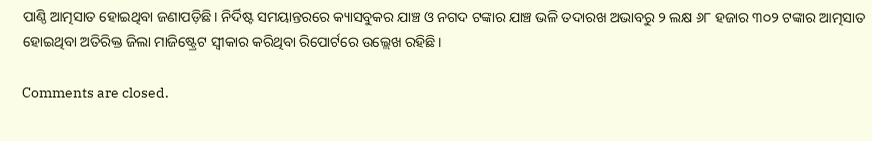ପାଣ୍ଠି ଆତ୍ମସାତ ହୋଇଥିବା ଜଣାପଡ଼ିଛି। ନିର୍ଦିଷ୍ଟ ସମୟାନ୍ତରରେ କ୍ୟାସବୁକର ଯାଞ୍ଚ ଓ ନଗଦ ଟଙ୍କାର ଯାଞ୍ଚ ଭଳି ତଦାରଖ ଅଭାବରୁ ୨ ଲକ୍ଷ ୬୮ ହଜାର ୩୦୨ ଟଙ୍କାର ଆତ୍ମସାତ ହୋଇଥିବା ଅତିରିକ୍ତ ଜିଲା ମାଜିଷ୍ଟ୍ରେଟ ସ୍ବୀକାର କରିଥିବା ରିପୋର୍ଟରେ ଉଲ୍ଲେଖ ରହିଛି।

Comments are closed.